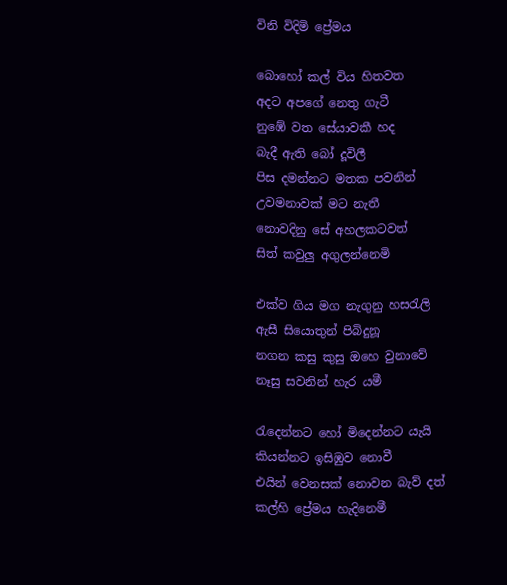විනි විදිමි ප්‍රේමය

බොහෝ කල් විය හිතවත
අදට අපගේ නෙතු ගැටී
නුඹේ වත සේයාවකී හද
බැදී ඇති බෝ දූවිලී
පිස දමන්නට මතක පවනින්
උවමනාවක් මට නැතී
නොවදිනු සේ අහලකටවත්
සිත් කවුලු අගුලන්නෙමි

එක්ව ගිය මග නැගුනු හසරැලි
ඇසී සියොතුන් පිබිදුනූ
නගන කසු කුසු ඔහෙ වුනාවේ
නෑසු සවනින් හැර යමී

රැදෙන්නට හෝ මිදෙන්නට ‍යැයි
කියන්නට ඉසිඹුව නොවී
එයින් වෙනසක් නොවන බැව් දත්
කල්හි ප්‍රේමය හැදිනෙමී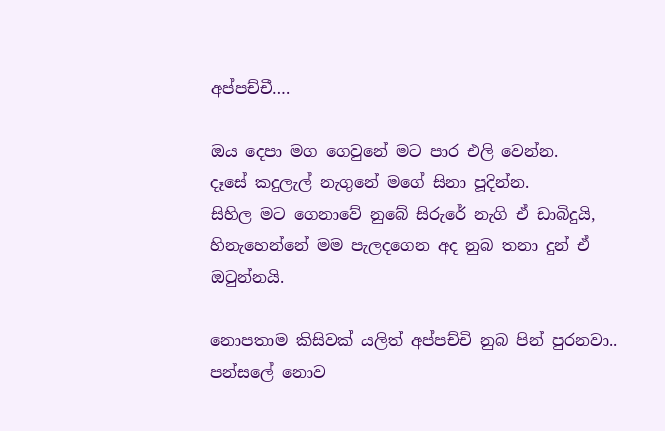අප්පච්චී….

ඔය දෙපා මග ගෙවුනේ මට පාර එලි වෙන්න.
දෑසේ කදුලැල් නැගුනේ මගේ සිනා පූදින්න.
සිහිල මට ගෙනාවේ නුබේ සිරුරේ නැගි ඒ ඩාබිදුයි,
හිනැහෙන්නේ මම පැලදගෙන අද නුබ තනා දුන් ඒ ඔටුන්නයි.

නොපතාම කිසිවක් යලිත් අප්පච්චි නුබ පින් පුරනවා..
පන්සලේ නොව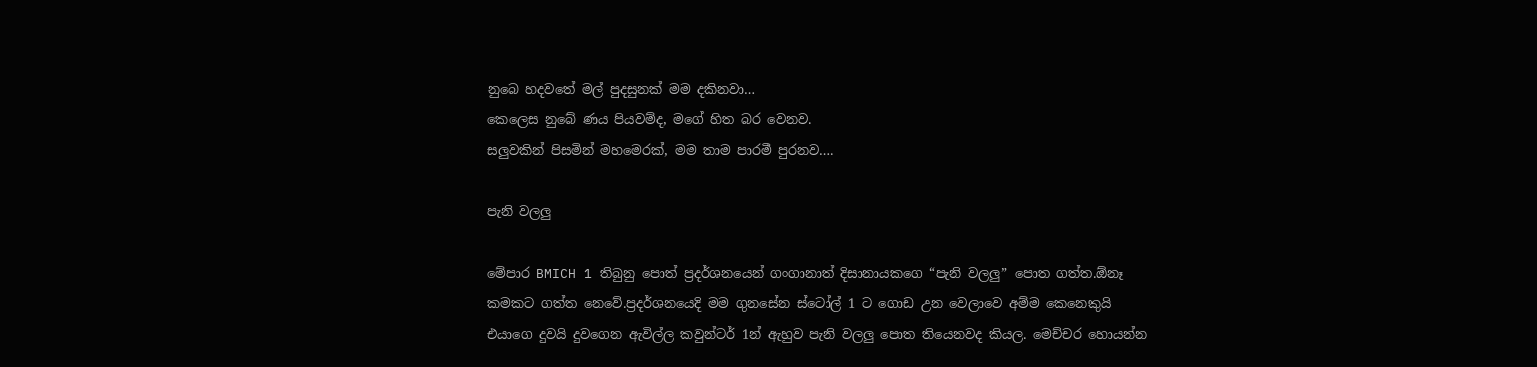නුබෙ හදවතේ මල් පුදසුනක් මම දකිනවා…
කෙලෙස නුබේ ණය පියවම්ද, මගේ හිත බර වෙනව.
සලුවකින් පිසමින් මහමෙරක්, මම තාම පාරමී පුරනව….

පැනි වලලු

මේපාර BMICH 1 තිබුනු පොත් ප්‍රදර්ශනයෙන් ගංගානාත් දිසානායකගෙ “පැනි වලලු” පොත ගත්ත.ඕනෑ කමකට ගත්ත නෙවේ.ප්‍රදර්ශනයෙදි මම ගුනසේන ස්ටෝල් 1 ට ගොඩ උන වෙලාවෙ අම්ම කෙනෙකුයි එයාගෙ දුවයි දුවගෙන ඇවිල්ල කවුන්ටර් 1න් ඇහුව පැනි වලලු පොත තියෙනවද කියල. මෙච්චර හොයන්න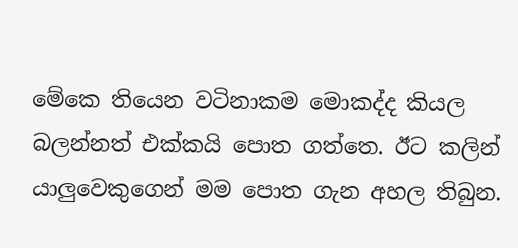මේකෙ තියෙන වටිනාකම මොකද්ද කියල බලන්නත් එක්කයි පොත ගත්තෙ. ඊට කලින් යාලුවෙකුගෙන් මම පොත ගැන අහල තිබුන.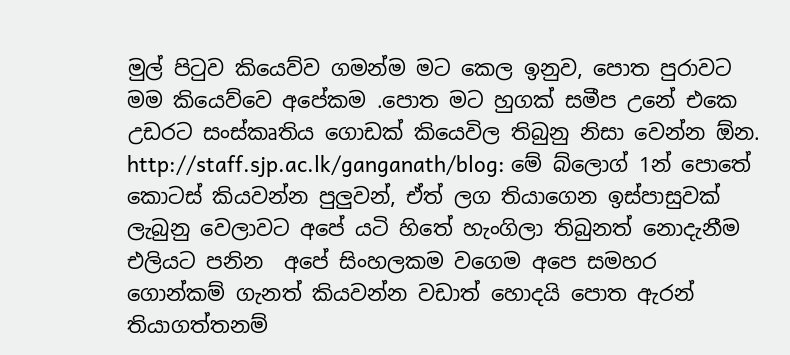මුල් පිටුව කියෙව්ව ගමන්ම මට කෙල ඉනුව, පොත පුරාවට මම කියෙව්වෙ අපේකම .පොත මට හුගක් සමීප උනේ එකෙ උඩරට සංස්කෘතිය ගොඩක් කියෙවිල තිබුනු නිසා වෙන්න ඕන. http://staff.sjp.ac.lk/ganganath/blog: මේ බ්ලොග් 1න් පොතේ කොටස් කියවන්න පුලුවන්, ඒත් ලග තියාගෙන ඉස්පාසුවක් ලැබුනු වෙලාවට අපේ යටි හිතේ හැංගිලා තිබුනත් නොදැනීම එලියට පනින  අපේ සිංහලකම වගෙම අපෙ සමහර ගොන්කම් ගැනත් කියවන්න වඩාත් හොදයි පොත ඇරන් තියාගත්තනම්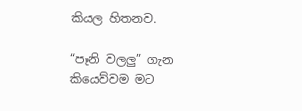කියල හිතනව.

“පෑනි වලලු” ගැන කියෙව්වම මට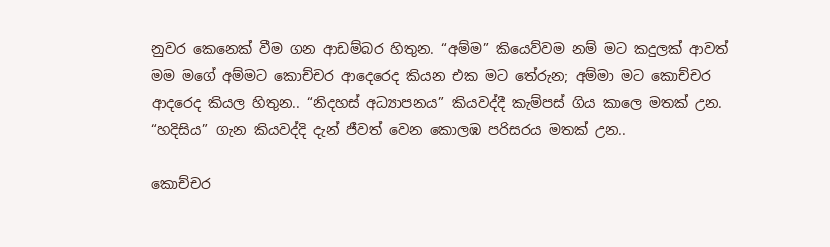නුවර කෙනෙක් වීම ගන ආඩම්බර හිතුන. “අම්ම” කියෙව්වම නම් මට කදුලක් ආවත් මම මගේ අම්මට කොච්චර ආදෙරෙද කියන එක මට තේරුන; අම්මා මට කොච්චර ආදරෙද කියල හිතුන.. “නිදහස් අධ්‍යාපනය” කියවද්දී කැම්පස් ගිය කාලෙ මතක් උන. “හදිසිය” ගැන කියවද්දි දැන් ජීවත් වෙන කොලඹ පරිසරය මතක් උන..

කොච්චර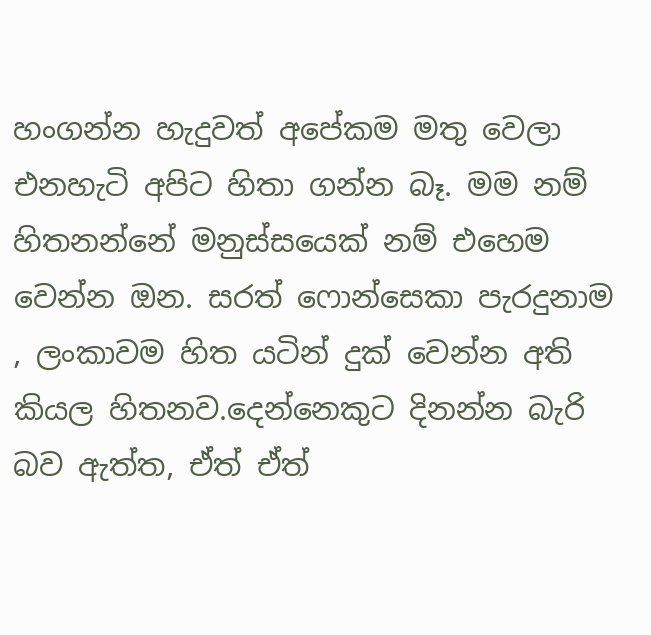හංගන්න හැදුවත් අපේකම මතු වෙලා එනහැටි අපිට හිතා ගන්න බෑ. මම නම් හිතනන්නේ මනුස්සයෙක් නම් එහෙම වෙන්න ඔන. සරත් ෆොන්සෙකා පැරදුනාම , ලංකාවම හිත යටින් දුක් වෙන්න අති කියල හිතනව.දෙන්නෙකුට දිනන්න බැරි බව ඇත්ත, ඒත් ඒත්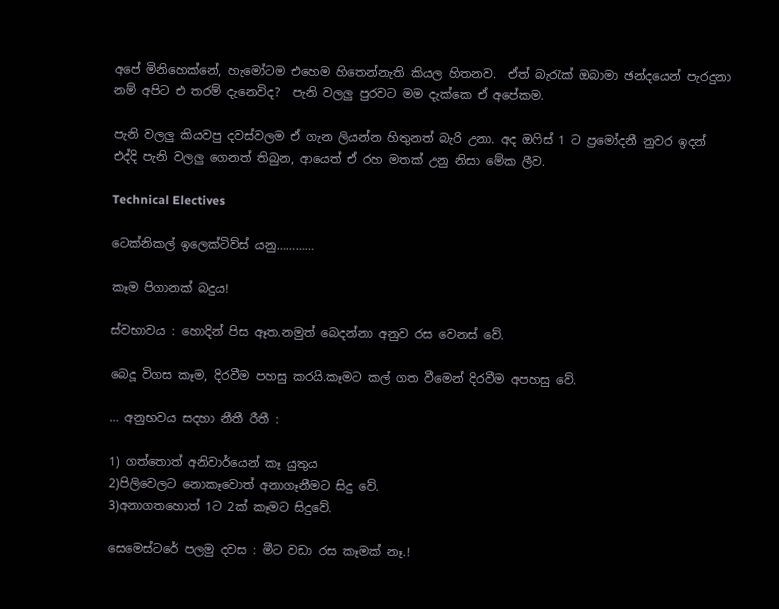අපේ මිනිහෙක්නේ, හැමෝටම එහෙම හිතෙන්නැති කියල හිතනව.  ඒත් බැරැක් ඔබාමා ඡන්දයෙන් පැරදුනා නම් අපිට එ තරම් දැනෙවිද?  පැනි වලලු පුරවට මම දැක්කෙ ඒ අපේකම.

පැනි වලලු කියවපු දවස්වලම ඒ ගැන ලියන්න හිතුනත් බැරි උනා. අද ඔෆිස් 1 ට ප්‍රමෝදනී නුවර ඉදන් එද්දි පැනි වලලු ගෙනත් තිබුන, ආයෙත් ඒ රහ මතක් උනු නිසා මේක ලීව.

Technical Electives

ටෙක්නිකල් ඉලෙක්ටිව්ස් යනු…………

කෑම පිගානක් බදුය!

ස්වභාවය : හොදින් පිස ඈත.නමුත් බෙදන්නා අනුව රස වෙනස් වේ.

බෙදූ විගස කෑම, දිරවීම පහසු කරයි.කෑමට කල් ගත වීමෙන් දිරවීම අපහසු වේ.

… අනුභවය සදහා නීතී රීතී :

1) ගත්තොත් අනිවාර්යෙන් කෑ යුතුය
2)පිලිවෙලට නොකෑවොත් අනාගෑනීමට සිදු වේ.
3)අනාගතහොත් 1ට 2ක් කෑමට සිදුවේ.

සෙමෙස්ටරේ පලමු දවස : මීට වඩා රස කෑමක් නෑ.!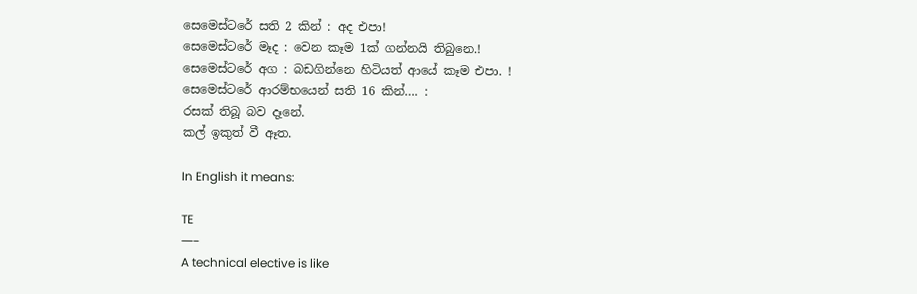සෙමෙස්ටරේ සති 2 කින් : අද එපා!
සෙමෙස්ටරේ මෑද : වෙන කෑම 1ක් ගන්නයි තිබුනෙ.!
සෙමෙස්ටරේ අග : බඩගින්නෙ හිටියත් ආයේ කෑම එපා. !
සෙමෙස්ටරේ ආරම්භයෙන් සති 16 කින්…. :
රසක් තිබූ බව දෑනේ.
කල් ඉකුත් වී ඈත.

In English it means:

TE
—–
A technical elective is like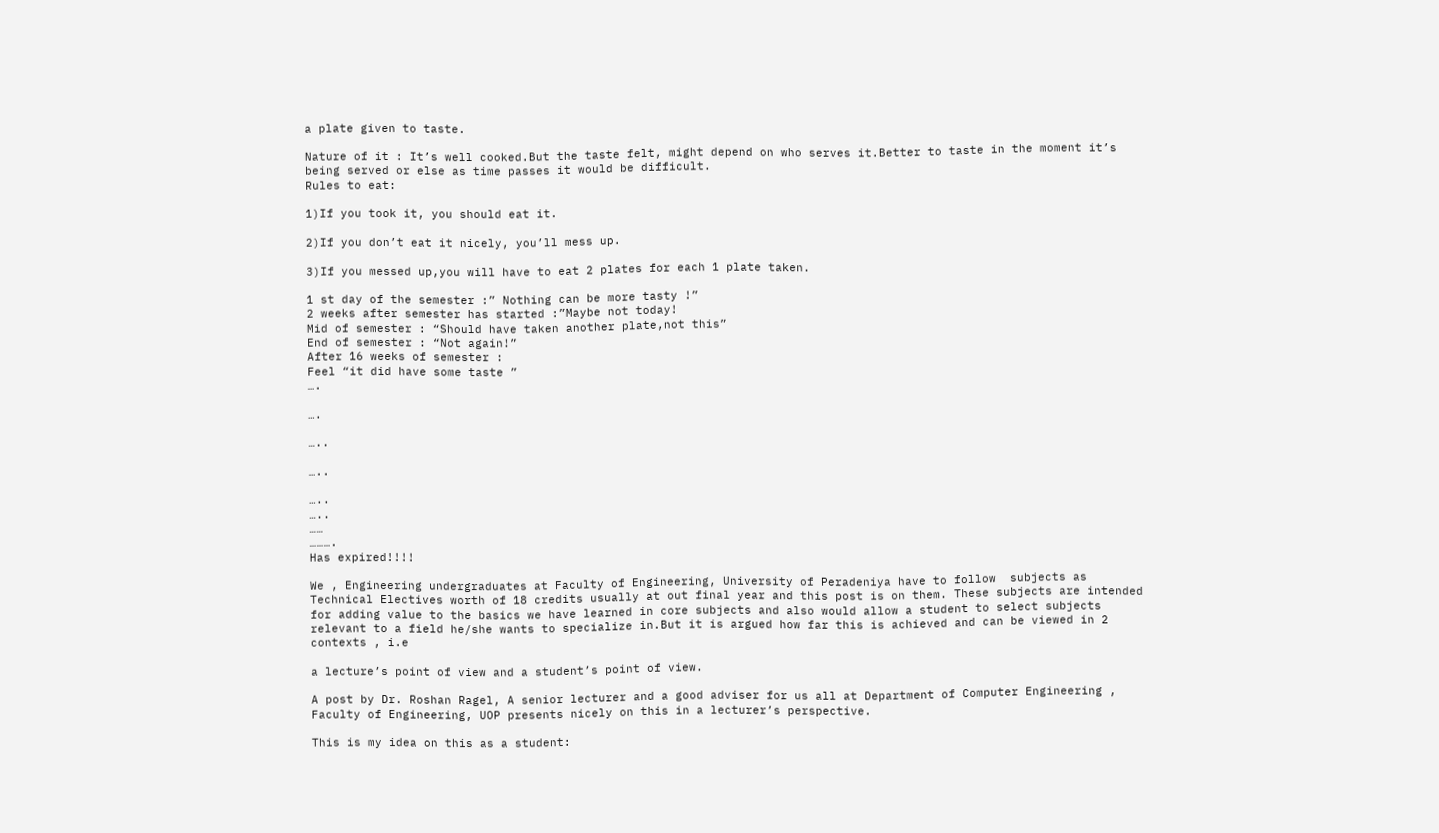a plate given to taste.

Nature of it : It’s well cooked.But the taste felt, might depend on who serves it.Better to taste in the moment it’s being served or else as time passes it would be difficult.
Rules to eat:

1)If you took it, you should eat it.

2)If you don’t eat it nicely, you’ll mess up.

3)If you messed up,you will have to eat 2 plates for each 1 plate taken.

1 st day of the semester :” Nothing can be more tasty !”
2 weeks after semester has started :”Maybe not today!
Mid of semester : “Should have taken another plate,not this”
End of semester : “Not again!”
After 16 weeks of semester :
Feel “it did have some taste ”
….

….

…..

…..

…..
…..
……
……….
Has expired!!!!

We , Engineering undergraduates at Faculty of Engineering, University of Peradeniya have to follow  subjects as Technical Electives worth of 18 credits usually at out final year and this post is on them. These subjects are intended for adding value to the basics we have learned in core subjects and also would allow a student to select subjects relevant to a field he/she wants to specialize in.But it is argued how far this is achieved and can be viewed in 2 contexts , i.e

a lecture’s point of view and a student’s point of view.

A post by Dr. Roshan Ragel, A senior lecturer and a good adviser for us all at Department of Computer Engineering , Faculty of Engineering, UOP presents nicely on this in a lecturer’s perspective.

This is my idea on this as a student: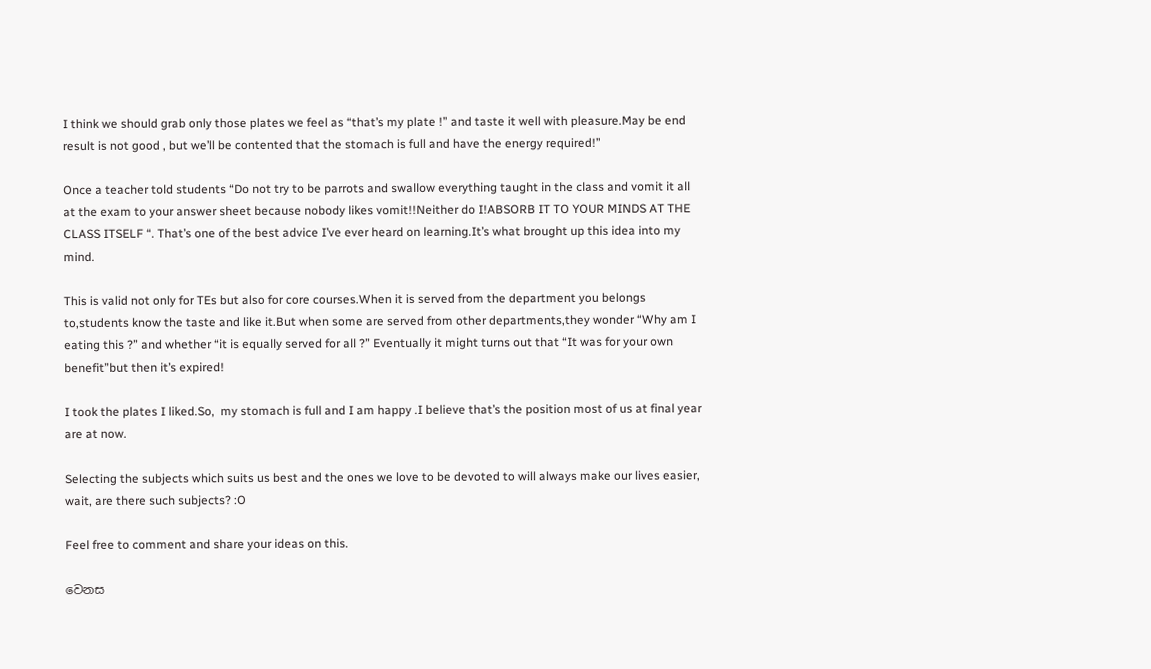I think we should grab only those plates we feel as “that’s my plate !” and taste it well with pleasure.May be end result is not good , but we’ll be contented that the stomach is full and have the energy required!”

Once a teacher told students “Do not try to be parrots and swallow everything taught in the class and vomit it all at the exam to your answer sheet because nobody likes vomit!!Neither do I!ABSORB IT TO YOUR MINDS AT THE CLASS ITSELF “. That’s one of the best advice I’ve ever heard on learning.It’s what brought up this idea into my mind.

This is valid not only for TEs but also for core courses.When it is served from the department you belongs to,students know the taste and like it.But when some are served from other departments,they wonder “Why am I eating this ?” and whether “it is equally served for all ?” Eventually it might turns out that “It was for your own benefit”but then it’s expired!

I took the plates I liked.So,  my stomach is full and I am happy .I believe that’s the position most of us at final year are at now.

Selecting the subjects which suits us best and the ones we love to be devoted to will always make our lives easier, wait, are there such subjects? :O

Feel free to comment and share your ideas on this.

වෙනස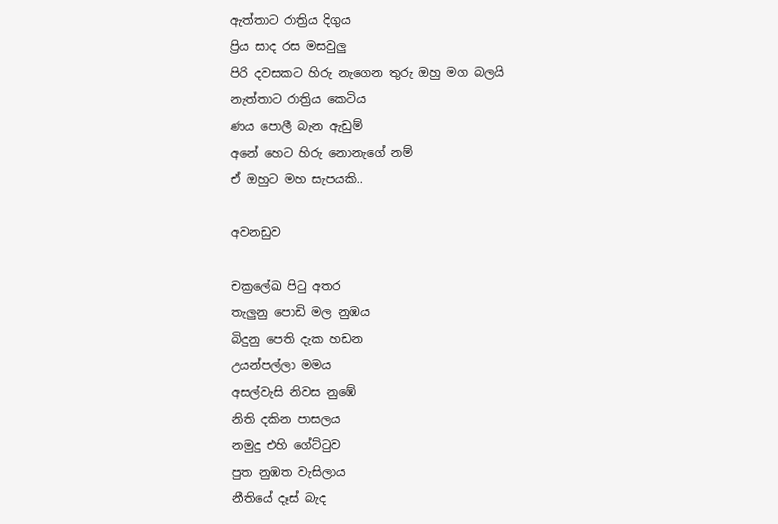ඇත්තාට රාත්‍රිය දිගුය
ප්‍රිය සාද රස මසවුලු
පිරි දවසකට හිරු නැගෙන තුරු ඔහු මග බලයි
නැත්තාට රාත්‍රිය කෙටිය
ණය පොලී බැන ඇඩුම්
අනේ හෙට හිරු නොනැගේ නම්
ඒ ඔහුට මහ සැපයකි..

අවනඩුව

චක්‍රලේඛ පිටු අතර
තැලුනු පොඩි මල නුඹය
බිදුනු පෙති දැක හඩන
උයන්පල්ලා මමය
අසල්වැසි නිවස නුඹේ
නිති දකින පාසලය
නමුදු එහි ගේට්ටුව
පුත නුඹත වැසිලාය
නීතියේ දෑස් බැද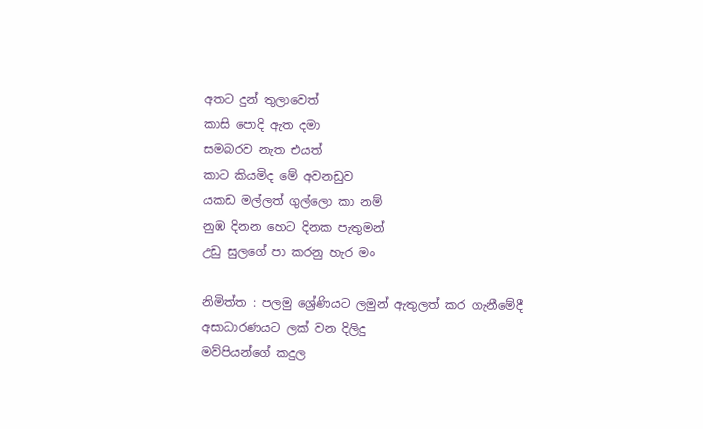අතට දුන් තුලාවෙත්
කාසි පොදි ඇත දමා
සමබරව නැත එයත්
කාට කියමිද මේ අවනඩුව
යකඩ මල්ලත් ගුල්ලො කා නම්
නුඹ දිනන හෙට දිනක පැතුමන්
උඩු සුලගේ පා කරනු හැර මං

නිමිත්ත : පලමු ශ්‍රේණියට ලමුන් ඇතුලත් කර ගැනීමේදී අසාධාරණයට ලක් වන දිලිදු
මව්පියන්ගේ කදුල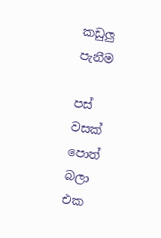කඩුලු පැනීම

පස් වසක් පොත් බලා
එක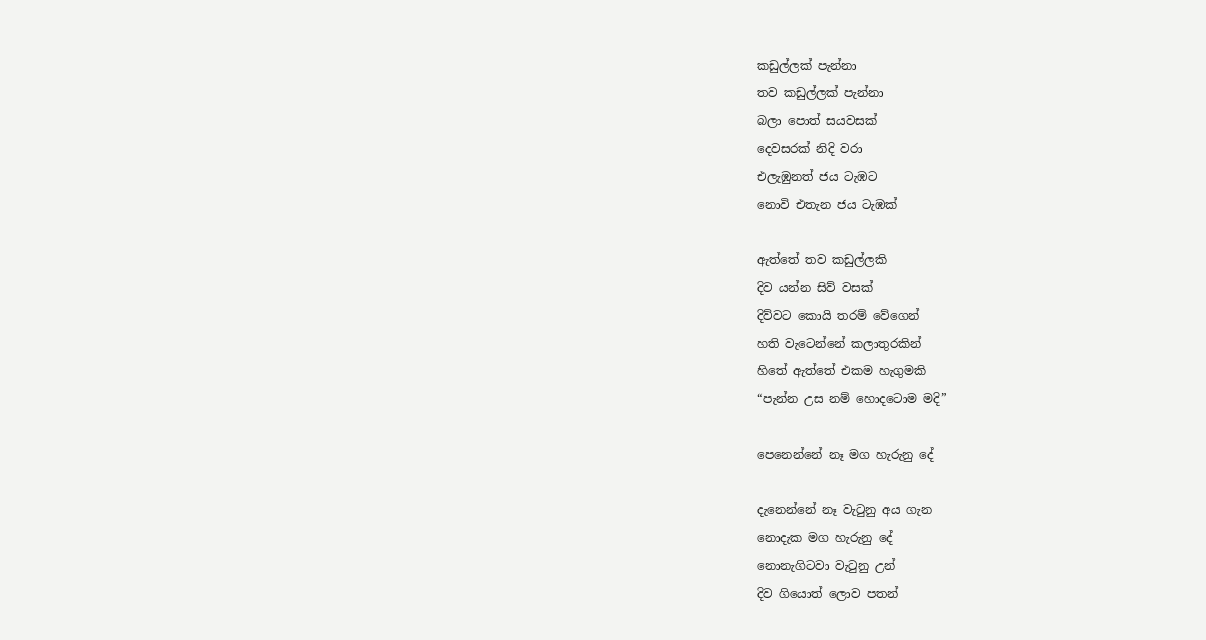කඩුල්ලක් පැන්නා
තව කඩුල්ලක් පැන්නා
බලා පොත් සයවසක්
දෙවසරක් නිදි වරා
එලැඹුනත් ජය ටැඹට
නොවි එතැන ජය ටැඹක්

ඇත්තේ තව කඩුල්ලකි
දිව යන්න සිව් වසක්
දිව්වට කොයි තරම් වේගෙන්
හති වැටෙන්නේ කලාතුරකින්
හිතේ ඇත්තේ එකම හැගුමකි
“පැන්න උස නම් හොදටොම මදි”

පෙනෙන්නේ නෑ මග හැරුනු දේ

දැනෙන්නේ නෑ වැටුනු අය ගැන
නොදැක මග හැරුනු දේ
නොනැගිටවා වැටුනු උන්
දිව ගියොත් ලොව පතන්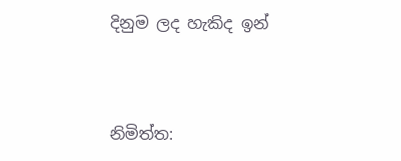දිනුම ලද හැකිද ඉන්



නිමිත්ත: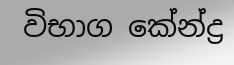විභාග කේන්ද්‍ර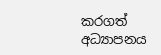කරගත් අධ්‍යාපනය